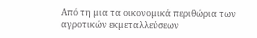Από τη µια τα οικονοµικά περιθώρια των αγροτικών εκµεταλλεύσεων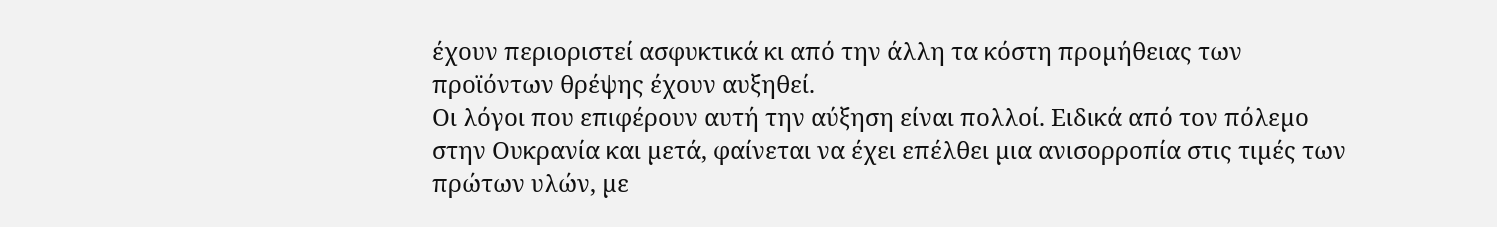έχουν περιοριστεί ασφυκτικά κι από την άλλη τα κόστη προµήθειας των προϊόντων θρέψης έχουν αυξηθεί.
Οι λόγοι που επιφέρουν αυτή την αύξηση είναι πολλοί. Ειδικά από τον πόλεµο στην Ουκρανία και µετά, φαίνεται να έχει επέλθει µια ανισορροπία στις τιµές των πρώτων υλών, µε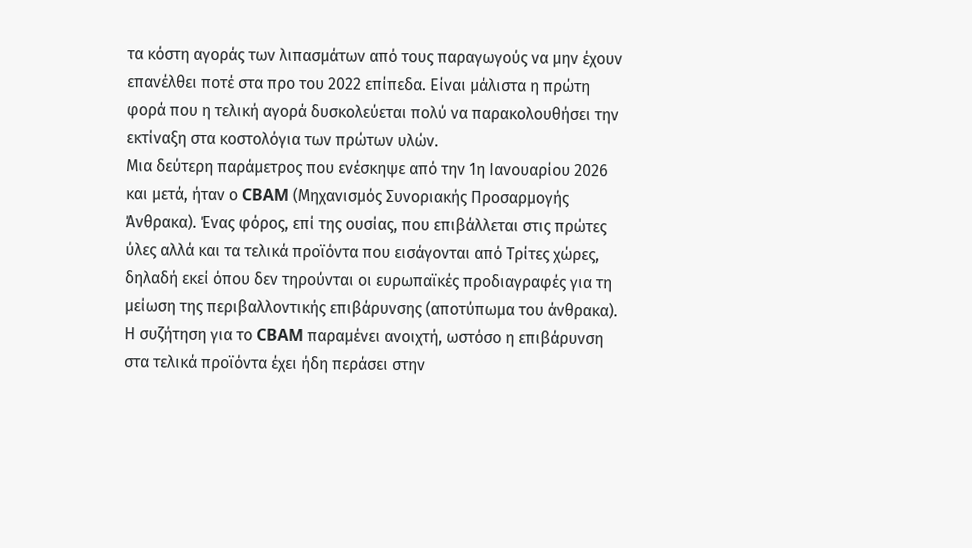τα κόστη αγοράς των λιπασµάτων από τους παραγωγούς να µην έχουν επανέλθει ποτέ στα προ του 2022 επίπεδα. Είναι µάλιστα η πρώτη φορά που η τελική αγορά δυσκολεύεται πολύ να παρακολουθήσει την εκτίναξη στα κοστολόγια των πρώτων υλών.
Μια δεύτερη παράµετρος που ενέσκηψε από την 1η Ιανουαρίου 2026 και µετά, ήταν ο CBAM (Μηχανισµός Συνοριακής Προσαρµογής Άνθρακα). Ένας φόρος, επί της ουσίας, που επιβάλλεται στις πρώτες ύλες αλλά και τα τελικά προϊόντα που εισάγονται από Τρίτες χώρες, δηλαδή εκεί όπου δεν τηρούνται οι ευρωπαϊκές προδιαγραφές για τη µείωση της περιβαλλοντικής επιβάρυνσης (αποτύπωµα του άνθρακα). Η συζήτηση για το CBAM παραµένει ανοιχτή, ωστόσο η επιβάρυνση στα τελικά προϊόντα έχει ήδη περάσει στην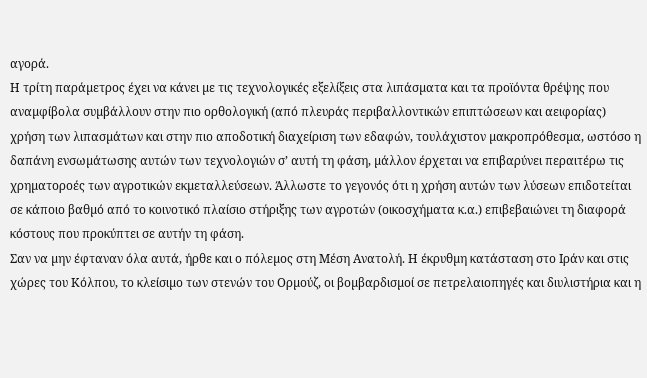αγορά.
Η τρίτη παράµετρος έχει να κάνει µε τις τεχνολογικές εξελίξεις στα λιπάσµατα και τα προϊόντα θρέψης που αναµφίβολα συµβάλλουν στην πιο ορθολογική (από πλευράς περιβαλλοντικών επιπτώσεων και αειφορίας) χρήση των λιπασµάτων και στην πιο αποδοτική διαχείριση των εδαφών, τουλάχιστον µακροπρόθεσµα, ωστόσο η δαπάνη ενσωµάτωσης αυτών των τεχνολογιών σ’ αυτή τη φάση, µάλλον έρχεται να επιβαρύνει περαιτέρω τις χρηµατοροές των αγροτικών εκµεταλλεύσεων. Άλλωστε το γεγονός ότι η χρήση αυτών των λύσεων επιδοτείται σε κάποιο βαθµό από το κοινοτικό πλαίσιο στήριξης των αγροτών (οικοσχήµατα κ.α.) επιβεβαιώνει τη διαφορά κόστους που προκύπτει σε αυτήν τη φάση.
Σαν να µην έφταναν όλα αυτά, ήρθε και ο πόλεµος στη Μέση Ανατολή. Η έκρυθµη κατάσταση στο Ιράν και στις χώρες του Κόλπου, το κλείσιµο των στενών του Ορµούζ, οι βοµβαρδισµοί σε πετρελαιοπηγές και διυλιστήρια και η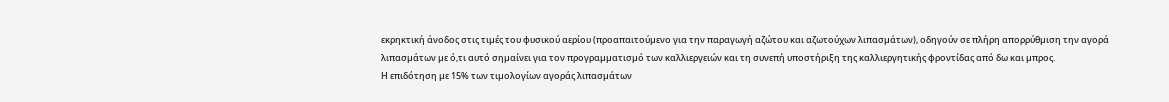εκρηκτική άνοδος στις τιµές του φυσικού αερίου (προαπαιτούµενο για την παραγωγή αζώτου και αζωτούχων λιπασµάτων), οδηγούν σε πλήρη απορρύθµιση την αγορά λιπασµάτων µε ό,τι αυτό σηµαίνει για τον προγραµµατισµό των καλλιεργειών και τη συνεπή υποστήριξη της καλλιεργητικής φροντίδας από δω και µπρος.
Η επιδότηση µε 15% των τιµολογίων αγοράς λιπασµάτων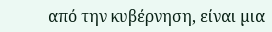από την κυβέρνηση, είναι µια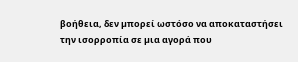βοήθεια, δεν µπορεί ωστόσο να αποκαταστήσει την ισορροπία σε µια αγορά που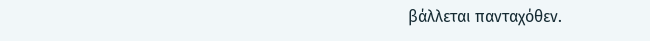βάλλεται πανταχόθεν.